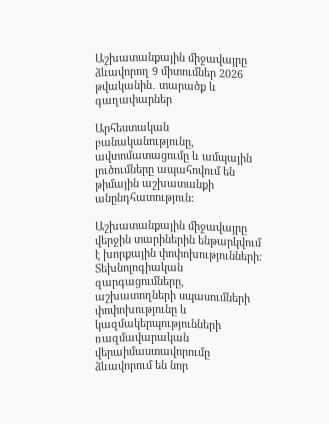Աշխատանքային միջավայրը ձևավորող 9 միտումներ 2026 թվականին․ տարածք և գաղափարներ

Արհեստական բանականությունը, ավտոմատացումը և ամպային լուծումները ապահովում են թիմային աշխատանքի անընդհատություն։

Աշխատանքային միջավայրը վերջին տարիներին ենթարկվում է խորքային փոփոխությունների։ Տեխնոլոգիական զարգացումները, աշխատողների սպասումների փոփոխությունը և կազմակերպությունների ռազմավարական վերաիմաստավորումը ձևավորում են նոր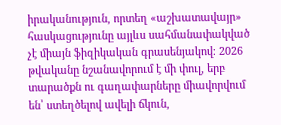իրականություն, որտեղ «աշխատավայր» հասկացությունը այլևս սահմանափակված չէ միայն ֆիզիկական գրասենյակով։ 2026 թվականը նշանավորում է մի փուլ, երբ տարածքն ու գաղափարները միավորվում են՝ ստեղծելով ավելի ճկուն,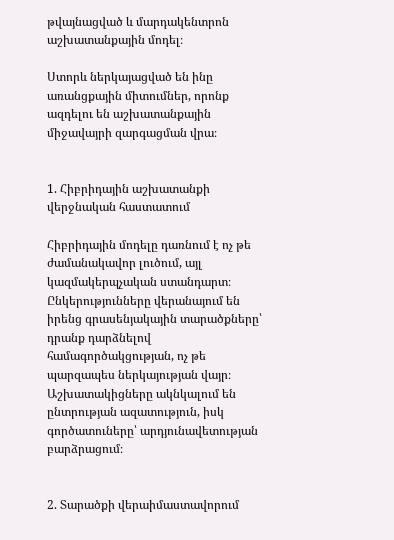թվայնացված և մարդակենտրոն աշխատանքային մոդել։

Ստորև ներկայացված են ինը առանցքային միտումներ, որոնք ազդելու են աշխատանքային միջավայրի զարգացման վրա։


1. Հիբրիդային աշխատանքի վերջնական հաստատում

Հիբրիդային մոդելը դառնում է ոչ թե ժամանակավոր լուծում, այլ կազմակերպչական ստանդարտ։ Ընկերությունները վերանայում են իրենց գրասենյակային տարածքները՝ դրանք դարձնելով համագործակցության, ոչ թե պարզապես ներկայության վայր։ Աշխատակիցները ակնկալում են ընտրության ազատություն, իսկ գործատուները՝ արդյունավետության բարձրացում։


2. Տարածքի վերաիմաստավորում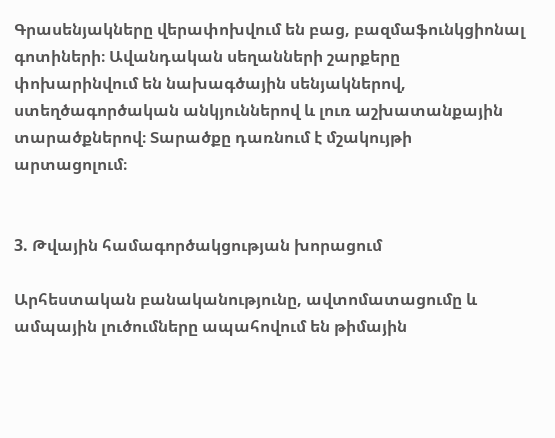Գրասենյակները վերափոխվում են բաց, բազմաֆունկցիոնալ գոտիների։ Ավանդական սեղանների շարքերը փոխարինվում են նախագծային սենյակներով, ստեղծագործական անկյուններով և լուռ աշխատանքային տարածքներով։ Տարածքը դառնում է մշակույթի արտացոլում։


3. Թվային համագործակցության խորացում

Արհեստական բանականությունը, ավտոմատացումը և ամպային լուծումները ապահովում են թիմային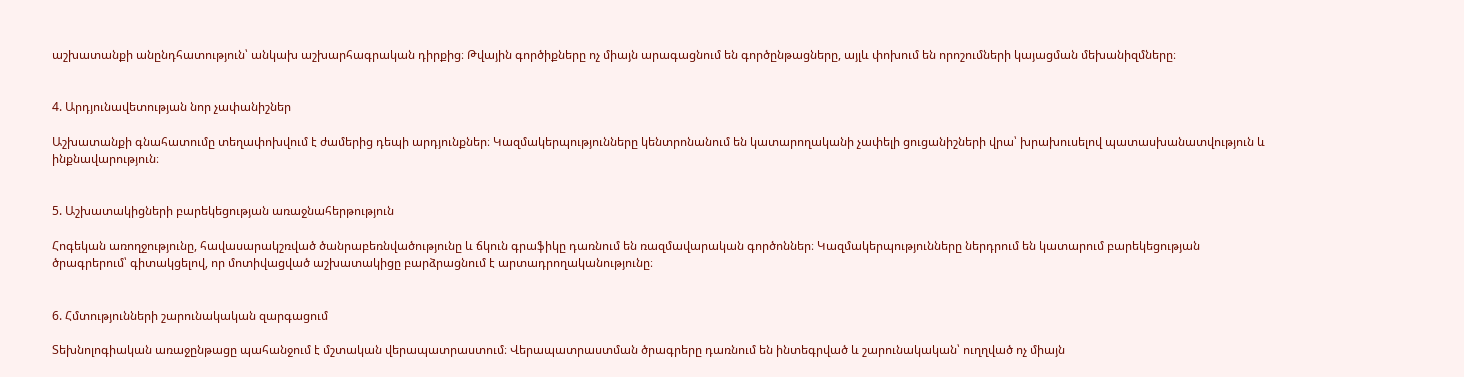աշխատանքի անընդհատություն՝ անկախ աշխարհագրական դիրքից։ Թվային գործիքները ոչ միայն արագացնում են գործընթացները, այլև փոխում են որոշումների կայացման մեխանիզմները։


4. Արդյունավետության նոր չափանիշներ

Աշխատանքի գնահատումը տեղափոխվում է ժամերից դեպի արդյունքներ։ Կազմակերպությունները կենտրոնանում են կատարողականի չափելի ցուցանիշների վրա՝ խրախուսելով պատասխանատվություն և ինքնավարություն։


5. Աշխատակիցների բարեկեցության առաջնահերթություն

Հոգեկան առողջությունը, հավասարակշռված ծանրաբեռնվածությունը և ճկուն գրաֆիկը դառնում են ռազմավարական գործոններ։ Կազմակերպությունները ներդրում են կատարում բարեկեցության ծրագրերում՝ գիտակցելով, որ մոտիվացված աշխատակիցը բարձրացնում է արտադրողականությունը։


6. Հմտությունների շարունակական զարգացում

Տեխնոլոգիական առաջընթացը պահանջում է մշտական վերապատրաստում։ Վերապատրաստման ծրագրերը դառնում են ինտեգրված և շարունակական՝ ուղղված ոչ միայն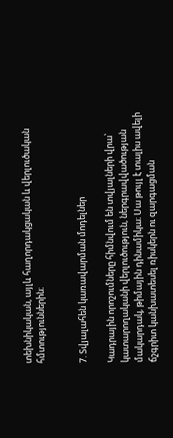տեխնիկական, այլև հաղորդակցական և վերլուծական հմտություններին։


7. Տվյալահեն կառավարման մոդելներ

Կադրային որոշումները հիմնվում են տվյալների վրա՝ կատարողականի վերլուծություն, ներգրավվածության մակարդակ, թիմային դինամիկա։ Սա թույլ է տալիս ավելի ճշգրիտ կանխատեսել ռիսկերն ու զարգացման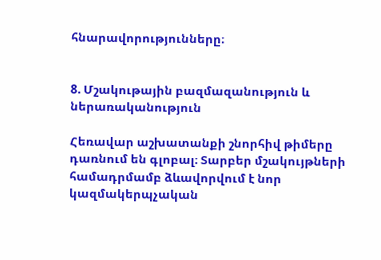հնարավորությունները։


8. Մշակութային բազմազանություն և ներառականություն

Հեռավար աշխատանքի շնորհիվ թիմերը դառնում են գլոբալ։ Տարբեր մշակույթների համադրմամբ ձևավորվում է նոր կազմակերպչական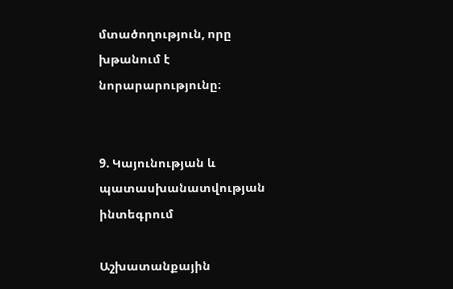մտածողություն, որը խթանում է նորարարությունը։


9. Կայունության և պատասխանատվության ինտեգրում

Աշխատանքային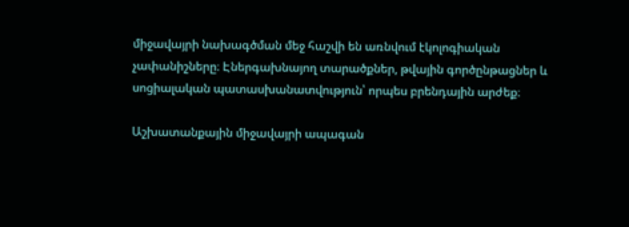միջավայրի նախագծման մեջ հաշվի են առնվում էկոլոգիական չափանիշները։ Էներգախնայող տարածքներ, թվային գործընթացներ և սոցիալական պատասխանատվություն՝ որպես բրենդային արժեք։

Աշխատանքային միջավայրի ապագան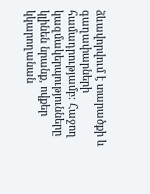ձևավորվում է տարածքի և գաղափարների համադրությամբ։ Հաջող կազմակերպությունները կլինեն նրանք, ովքեր կկարողանան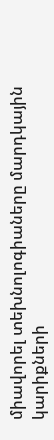միավորել տեխնոլոգիաները մարդկային կարիքների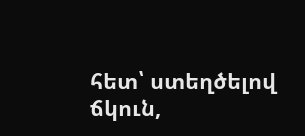հետ՝ ստեղծելով ճկուն,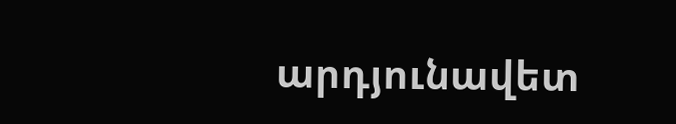արդյունավետ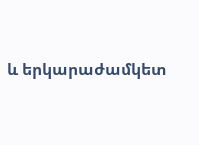և երկարաժամկետ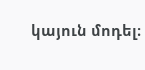կայուն մոդել։